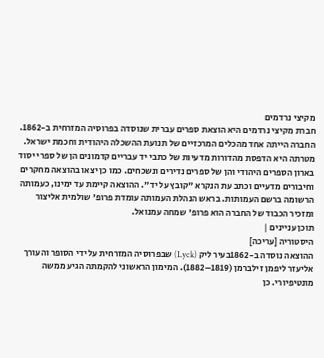מקיצי נרדמים
חברת מקיצי נרדמים היא הוצאת ספרים עברית שנוסדה בפרוסיה המזרחית ב-1862. החברה הייתה אחד מהכלים המרכזיים של תנועת ההשכלה היהודית וחכמת ישראל. מטרתה היא הדפסת מהדורות מדעיות של כתבי יד עבריים קדמונים הן של ספרי יסוד בארון הספרים היהודי והן של ספרים נדירים ונשכחים. כמו כן יצאו בהוצאה מחקרים וחיבורים מדעיים וכתב עת הנקרא "קובץ על יד". ההוצאה קיימת עד ימינו, כעמותה הרשומה ברשם העמותות. בראש הנהלת העמותה עומדת פרופ' שולמית אליצור ומזכיר הכבוד של החברה הוא פרופ' שמחה עמנואל.
תוכן עניינים |
היסטוריה [עריכה]
ההוצאה נוסדה ב-1862בעיר ליק (Lyck) שבפרוסיה המזרחית על ידי הסופר והעורך אליעזר ליפמן זילברמן (1819–1882). המימון הראשוני להקמתה הגיע ממשה מונטיפיורי. כן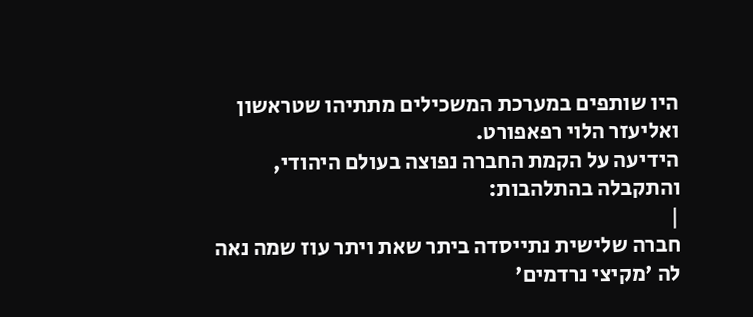היו שותפים במערכת המשכילים מתתיהו שטראשון ואליעזר הלוי רפאפורט.
הידיעה על הקמת החברה נפוצה בעולם היהודי, והתקבלה בהתלהבות:
|
חברה שלישית נתייסדה ביתר שאת ויתר עוז שמה נאה לה 'מקיצי נרדמים'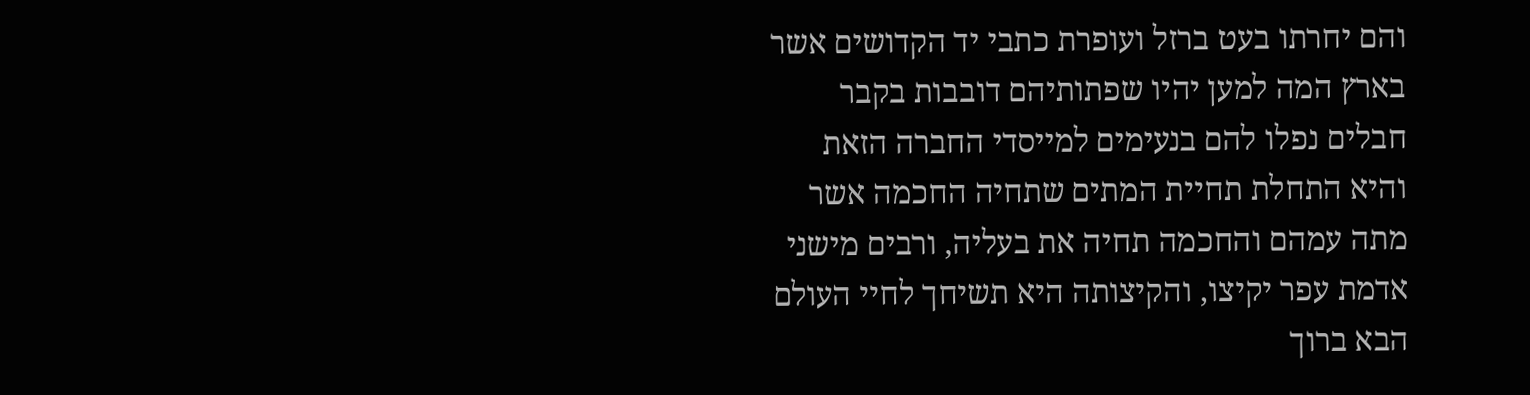והם יחרתו בעט ברזל ועופרת כתבי יד הקדושים אשר בארץ המה למען יהיו שפתותיהם דובבות בקבר חבלים נפלו להם בנעימים למייסדי החברה הזאת והיא התחלת תחיית המתים שתחיה החכמה אשר מתה עמהם והחכמה תחיה את בעליה, ורבים מישני אדמת עפר יקיצו, והקיצותה היא תשיחך לחיי העולם הבא ברוך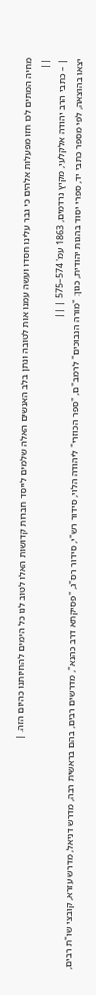מחיה המתים לכו חזו מפעלות אלהים כי גבר עלינו חסדו ועשה עמנו אות לטובה ונתן בלב האנשים האלה שלמים לייסד חברות קדושות האלו לטוב לנו כל הימים להחיותנו כהיום הזה. |
||
| – כתבי הרב יהודה אלקלעי, מקיץ נרדמים, 1863 עמ' 574–575 | ||
יצאו בהוצאה, לפי מספר כתבי יד, ספרי יסוד בהגות יהודית, כגון: "מורה הנבוכים" לרמב"ם, "ספר הכוזרי" ליהודה הלוי, סידור רש"י, סידור רס"ג, "פסיקתא דרב כהנא", מדרשים רבים, בהם בראשית רבה, מדרש דניאל, מדרש עזרא, קובצי שו"ת רבים,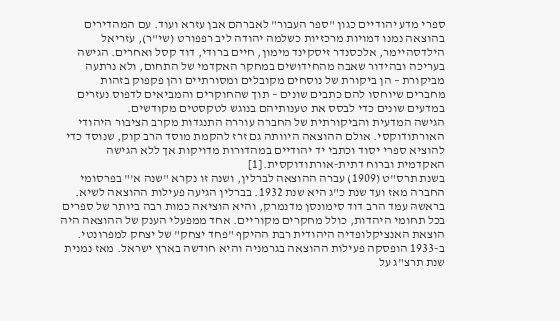ספרי מדע יהודיים כגון "ספר העבור" לאברהם אבן עזרא ועוד. עם המהדירים בהוצאה נמנו דמויות מרכזיות כשלמה יהודה ליב רפפורט (שי"ר), עזריאל הילדסהיימר, אלכסנדר זיסקינד מימון, חיים ברודי, דוד קסל ואחרים. הגישה בעריכה ובהידור שאבה מהחידושים במחקר האקדמי של התחום, ולא נרתעה מביקורת – הן ביקורת של נוסחים מקובלים ומסורתיים והן פקפוק בזהות מחברים שיוחסו להם כתבים שונים – תוך שהחוקרים והמביאים לדפוס נעזרים במדעים שונים כדי לבסס את טענותיהם בנוגש לטקסטים מקודשים.
הגישה המדעית והביקורתית של החברה עוררה התנגדות מקרב הציבור היהודי האורתודוקסי. אולם ההוצאה היוותה גם זרז להקמת מוסד הרב קוק, שנוסד כדי להוציא ספרי יסוד וכתבי יד יהודיים במהדורות מדויקות אך ללא הגישה האקדמית וברוח דתית-אורתודוקסית.[1]
בשנת תרס"ט (1909) עברה ההוצאה לברלין, ושנה זו נקרא "שנה א'" בפרסומי החברה מאז ועד שנת כ"ג היא שנת 1932. בברלין הגיעה פעילות ההוצאה לשיא. בראשהּ עמד הרב דוד סימונסן מדנמרק, והיא הוציאה כמות רבה ביותר של ספרים בכל תחומי היהדות, כולל מחקרים מקוריים. אחד ממפעלי הענק של ההוצאה היה הוצאת האנציקלופדיה היהודית רבת ההיקף "פחד יצחק" של יצחק למפרונטי.
ב-1933 הופסקה פעילות ההוצאה בגרמניה והיא חודשה בארץ ישראל. מאז נמנית שנת תרצ"ג על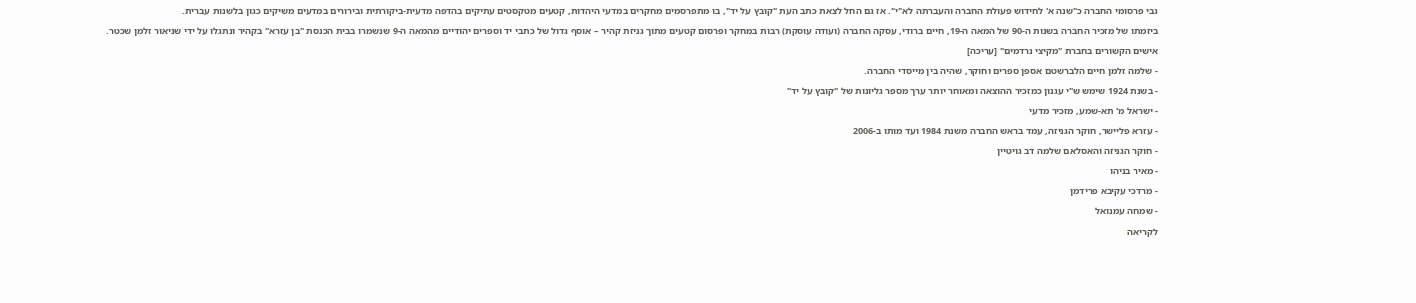גבי פרסומי החברה כ"שנה א' לחידוש פעולת החברה והעברתה לא"י". אז גם החל לצאת כתב העת "קובץ על יד", בו מתפרסמים מחקרים במדעי היהדות, קטעים מטקסטים עתיקים בהדפה מדעית-ביקורתית ובירורים במדעים משיקים כגון בלשנות עברית.
ביזמתו של מזכיר החברה בשנות ה-90 של המאה ה-19, חיים ברודי, עסקה החברה (ועודה עוסקת) רבות במחקר ופרסום קטעים מתוך גניזת קהיר – אוסף גדול של כתבי יד וספרים יהודיים מהמאה ה-9 שנשמרו בבית הכנסת "בן עזרא" בקהיר ונתגלו על ידי שניאור זלמן שכטר.
אישים הקשורים בחברת "מקיצי נרדמים" [עריכה]
- שלמה זלמן חיים הלברשטם אספן ספרים וחוקר, שהיה בין מייסדי החברה.
- בשנת 1924 שימש ש"י עגנון כמזכיר ההוצאה ומאוחר יותר ערך מספר גליונות של "קובץ על יד"
- ישראל מ' תא-שמע, מזכיר מדעי
- עזרא פליישר, חוקר הגניזה, עמד בראש החברה משנת 1984 ועד מותו ב-2006
- חוקר הגניזה והאסלאם שלמה דב גויטיין
- מאיר בניהו
- מרדכי עקיבא פרידמן
- שמחה עמנואל
לקריאה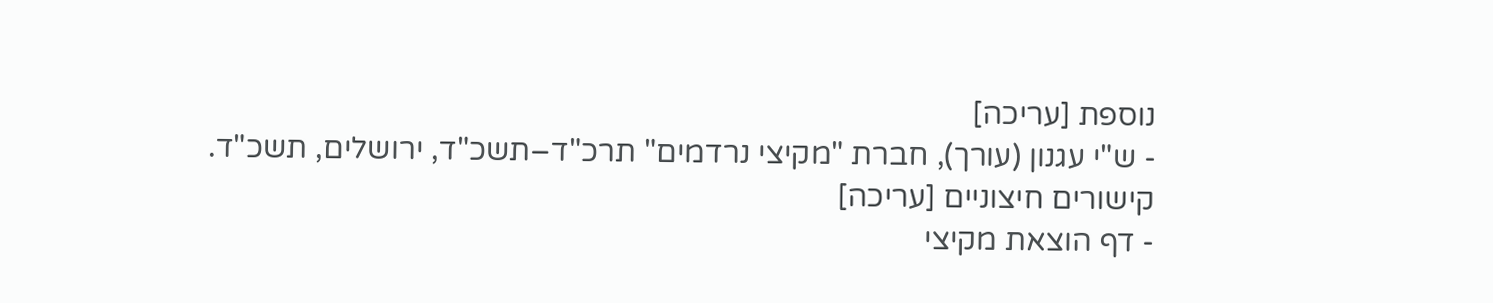נוספת [עריכה]
- ש"י עגנון (עורך), חברת "מקיצי נרדמים" תרכ"ד–תשכ"ד, ירושלים, תשכ"ד.
קישורים חיצוניים [עריכה]
- דף הוצאת מקיצי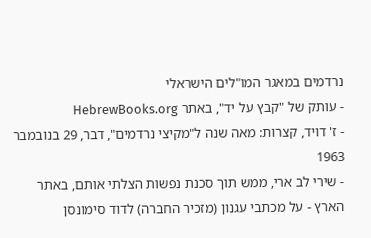נרדמים במאגר המו"לים הישראלי
- עותק של "קבץ על יד", באתר HebrewBooks.org
- ז' דויד, קצרות: מאה שנה ל"מקיצי נרדמים", דבר, 29 בנובמבר 1963
- שירי לב ארי, ממש תוך סכנת נפשות הצלתי אותם, באתר הארץ - על מכתבי עגנון (מזכיר החברה) לדוד סימונסן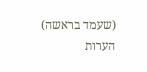(שעמד בראשה)
הערות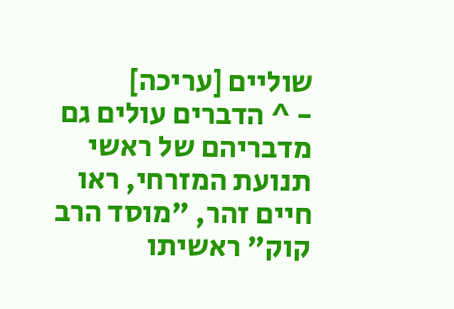שוליים [עריכה]
- ^ הדברים עולים גם מדבריהם של ראשי תנועת המזרחי, ראו חיים זהר, "מוסד הרב קוק" ראשיתו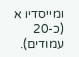ומייסדיו א (כ-20 עמודים).